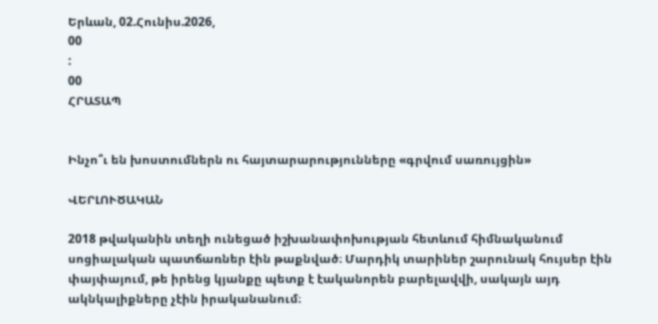Երևան, 02.Հունիս.2026,
00
:
00
ՀՐԱՏԱՊ


Ինչո՞ւ են խոստումներն ու հայտարարությունները «գրվում սառույցին»

ՎԵՐԼՈՒԾԱԿԱՆ

2018 թվականին տեղի ունեցած իշխանափոխության հետևում հիմնականում սոցիալական պատճառներ էին թաքնված։ Մարդիկ տարիներ շարունակ հույսեր էին փայփայում, թե իրենց կյանքը պետք է էականորեն բարելավվի, սակայն այդ ակնկալիքները չէին իրականանում։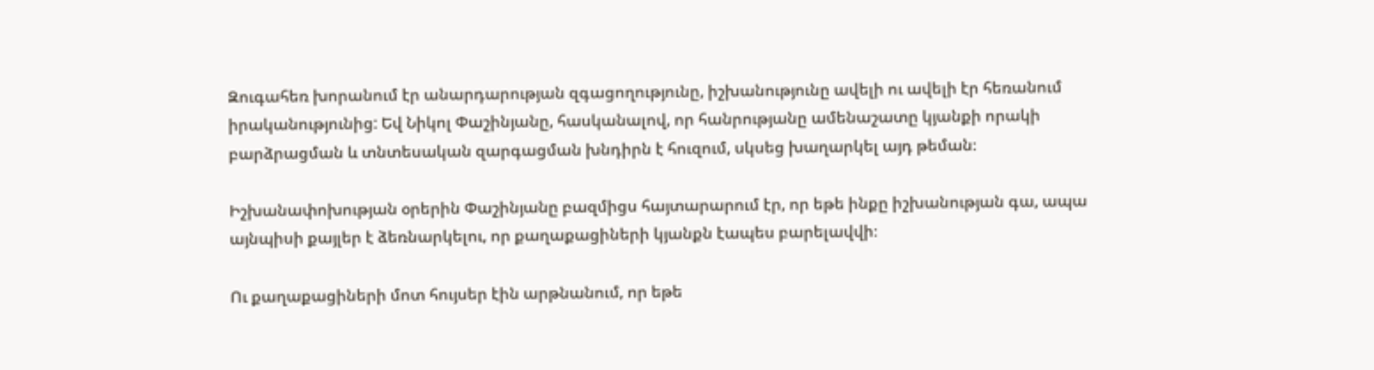Զուգահեռ խորանում էր անարդարության զգացողությունը, իշխանությունը ավելի ու ավելի էր հեռանում իրականությունից: Եվ Նիկոլ Փաշինյանը, հասկանալով, որ հանրությանը ամենաշատը կյանքի որակի բարձրացման և տնտեսական զարգացման խնդիրն է հուզում, սկսեց խաղարկել այդ թեման։

Իշխանափոխության օրերին Փաշինյանը բազմիցս հայտարարում էր, որ եթե ինքը իշխանության գա, ապա այնպիսի քայլեր է ձեռնարկելու, որ քաղաքացիների կյանքն էապես բարելավվի։

Ու քաղաքացիների մոտ հույսեր էին արթնանում, որ եթե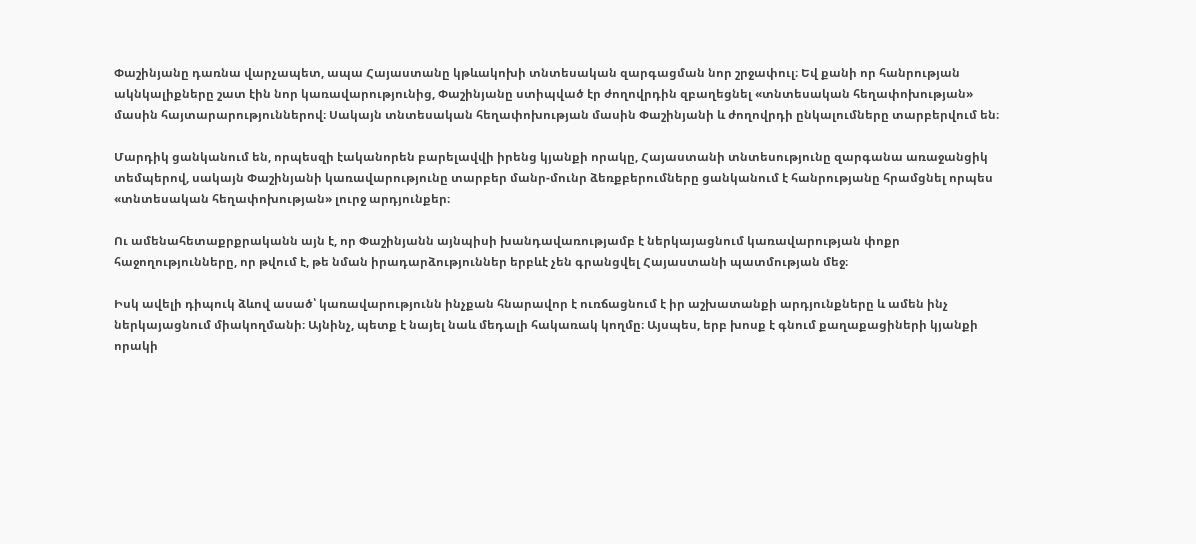Փաշինյանը դառնա վարչապետ, ապա Հայաստանը կթևակոխի տնտեսական զարգացման նոր շրջափուլ։ Եվ քանի որ հանրության ակնկալիքները շատ էին նոր կառավարությունից, Փաշինյանը ստիպված էր ժողովրդին զբաղեցնել «տնտեսական հեղափոխության» մասին հայտարարություններով։ Սակայն տնտեսական հեղափոխության մասին Փաշինյանի և ժողովրդի ընկալումները տարբերվում են։

Մարդիկ ցանկանում են, որպեսզի էականորեն բարելավվի իրենց կյանքի որակը, Հայաստանի տնտեսությունը զարգանա առաջանցիկ տեմպերով, սակայն Փաշինյանի կառավարությունը տարբեր մանր-մունր ձեռքբերումները ցանկանում է հանրությանը հրամցնել որպես «տնտեսական հեղափոխության» լուրջ արդյունքեր։

Ու ամենահետաքրքրականն այն է, որ Փաշինյանն այնպիսի խանդավառությամբ է ներկայացնում կառավարության փոքր հաջողությունները, որ թվում է, թե նման իրադարձություններ երբևէ չեն գրանցվել Հայաստանի պատմության մեջ։

Իսկ ավելի դիպուկ ձևով ասած՝ կառավարությունն ինչքան հնարավոր է ուռճացնում է իր աշխատանքի արդյունքները և ամեն ինչ ներկայացնում միակողմանի։ Այնինչ, պետք է նայել նաև մեդալի հակառակ կողմը։ Այսպես, երբ խոսք է գնում քաղաքացիների կյանքի որակի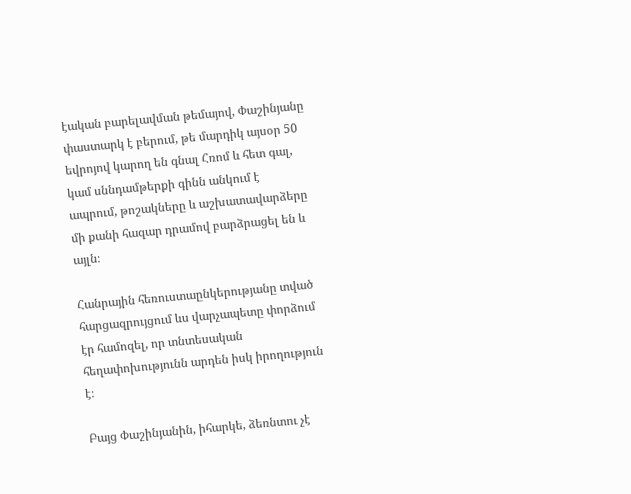էական բարելավման թեմայով, Փաշինյանը փաստարկ է բերում, թե մարդիկ այսօր 50 եվրոյով կարող են գնալ Հռոմ և հետ գալ, կամ սննդամթերքի գինն անկում է ապրում, թոշակները և աշխատավարձերը մի քանի հազար դրամով բարձրացել են և այլն։

Հանրային հեռուստաընկերությանը տված հարցազրույցում ևս վարչապետը փորձում էր համոզել, որ տնտեսական հեղափոխությունն արդեն իսկ իրողություն է։

Բայց Փաշինյանին, իհարկե, ձեռնտու չէ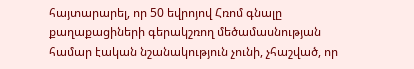հայտարարել, որ 50 եվրոյով Հռոմ գնալը քաղաքացիների գերակշռող մեծամասնության համար էական նշանակություն չունի, չհաշված, որ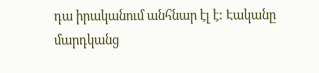դա իրականում անհնար էլ է: Էականը մարդկանց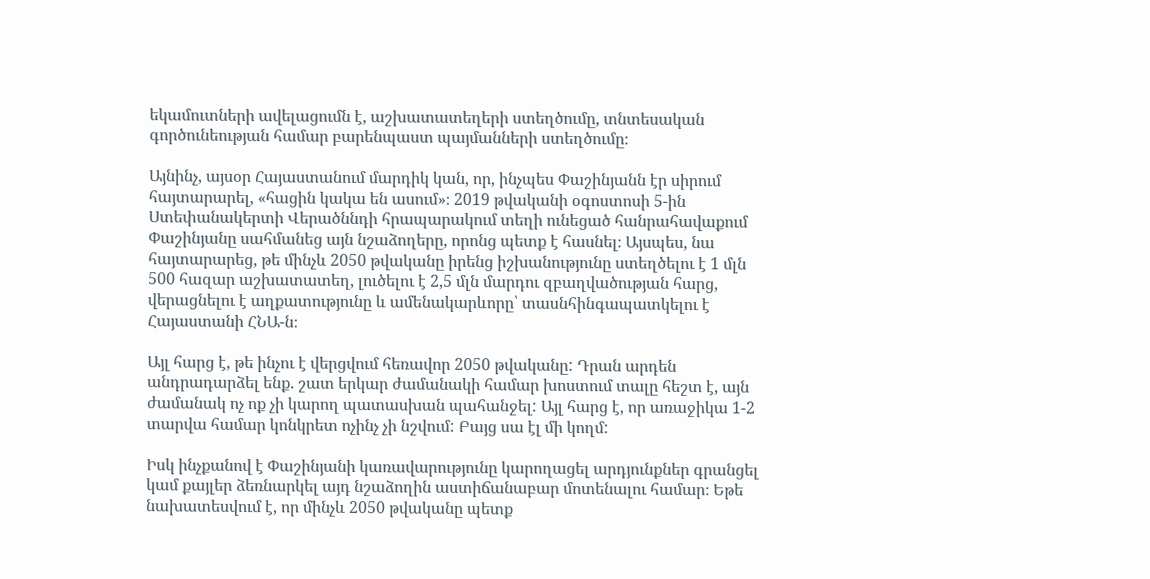եկամուտների ավելացումն է, աշխատատեղերի ստեղծումը, տնտեսական գործունեության համար բարենպաստ պայմանների ստեղծումը։

Այնինչ, այսօր Հայաստանում մարդիկ կան, որ, ինչպես Փաշինյանն էր սիրում հայտարարել, «հացին կակա են ասում»։ 2019 թվականի օգոստոսի 5-ին Ստեփանակերտի Վերածննդի հրապարակում տեղի ունեցած հանրահավաքում Փաշինյանը սահմանեց այն նշաձողերը, որոնց պետք է հասնել։ Այսպես, նա հայտարարեց, թե մինչև 2050 թվականը իրենց իշխանությունը ստեղծելու է 1 մլն 500 հազար աշխատատեղ, լուծելու է 2,5 մլն մարդու զբաղվածության հարց, վերացնելու է աղքատությունը և ամենակարևորը՝ տասնհինգապատկելու է Հայաստանի ՀՆԱ-ն։

Այլ հարց է, թե ինչու է վերցվում հեռավոր 2050 թվականը: Դրան արդեն անդրադարձել ենք. շատ երկար ժամանակի համար խոստում տալը հեշտ է, այն ժամանակ ոչ ոք չի կարող պատասխան պահանջել: Այլ հարց է, որ առաջիկա 1-2 տարվա համար կոնկրետ ոչինչ չի նշվում: Բայց սա էլ մի կողմ:

Իսկ ինչքանով է Փաշինյանի կառավարությունը կարողացել արդյունքներ գրանցել կամ քայլեր ձեռնարկել այդ նշաձողին աստիճանաբար մոտենալու համար։ Եթե նախատեսվում է, որ մինչև 2050 թվականը պետք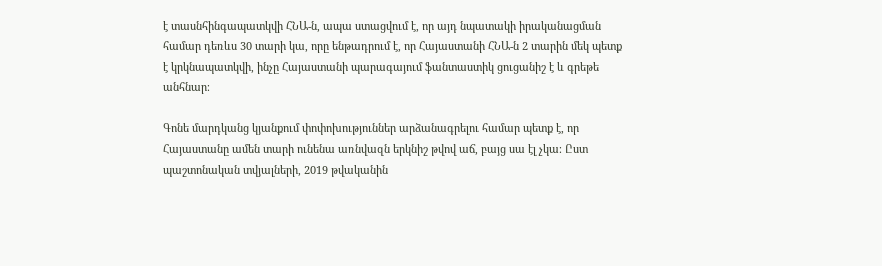է տասնհինգապատկվի ՀՆԱ-ն, ապա ստացվում է, որ այդ նպատակի իրականացման համար դեռևս 30 տարի կա, որը ենթադրում է, որ Հայաստանի ՀՆԱ-ն 2 տարին մեկ պետք է կրկնապատկվի, ինչը Հայաստանի պարագայում ֆանտաստիկ ցուցանիշ է և գրեթե անհնար։

Գոնե մարդկանց կյանքում փոփոխություններ արձանագրելու համար պետք է, որ Հայաստանը ամեն տարի ունենա առնվազն երկնիշ թվով աճ, բայց սա էլ չկա։ Ըստ պաշտոնական տվյալների, 2019 թվականին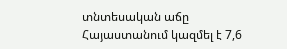տնտեսական աճը Հայաստանում կազմել է 7,6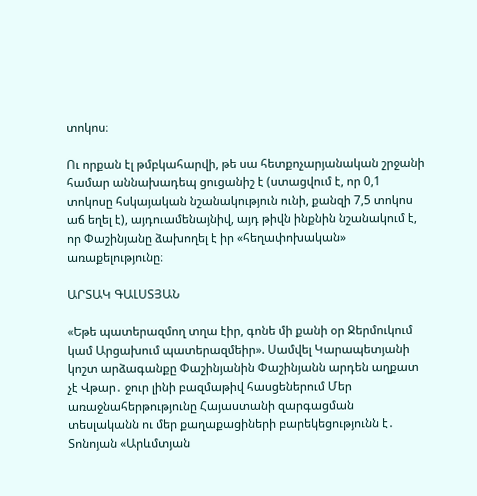տոկոս։

Ու որքան էլ թմբկահարվի, թե սա հետքոչարյանական շրջանի համար աննախադեպ ցուցանիշ է (ստացվում է, որ 0,1 տոկոսը հսկայական նշանակություն ունի, քանզի 7,5 տոկոս աճ եղել է), այդուամենայնիվ, այդ թիվն ինքնին նշանակում է, որ Փաշինյանը ձախողել է իր «հեղափոխական» առաքելությունը։

ԱՐՏԱԿ ԳԱԼՍՏՅԱՆ

«Եթե պատերազմող տղա էիր, գոնե մի քանի օր Ջերմուկում կամ Արցախում պատերազմեիր». Սամվել Կարապետյանի կոշտ արձագանքը Փաշինյանին Փաշինյանն արդեն աղքատ չէ Վթար․ ջուր լինի բազմաթիվ հասցեներում Մեր առաջնահերթությունը Հայաստանի զարգացման տեսլականն ու մեր քաղաքացիների բարեկեցությունն է․ Տոնոյան «Արևմտյան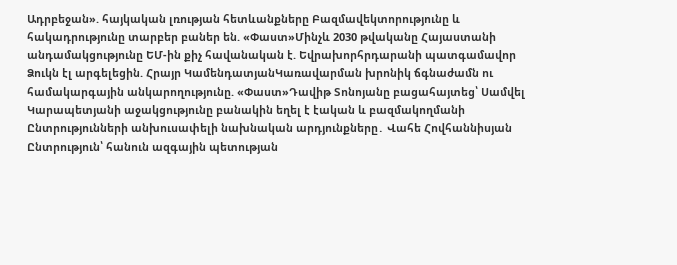Ադրբեջան». հայկական լռության հետևանքները Բազմավեկտորությունը և հակադրությունը տարբեր բաներ են. «Փաստ»Մինչև 2030 թվականը Հայաստանի անդամակցությունը ԵՄ-ին քիչ հավանական է. Եվրախորհրդարանի պատգամավոր Ձուկն էլ արգելեցին. Հրայր ԿամենդատյանԿառավարման խրոնիկ ճգնաժամն ու համակարգային անկարողությունը. «Փաստ»Դավիթ Տոնոյանը բացահայտեց՝ Սամվել Կարապետյանի աջակցությունը բանակին եղել է էական և բազմակողմանի Ընտրությունների անխուսափելի նախնական արդյունքները․ Վահե Հովհաննիսյան Ընտրություն՝ հանուն ազգային պետության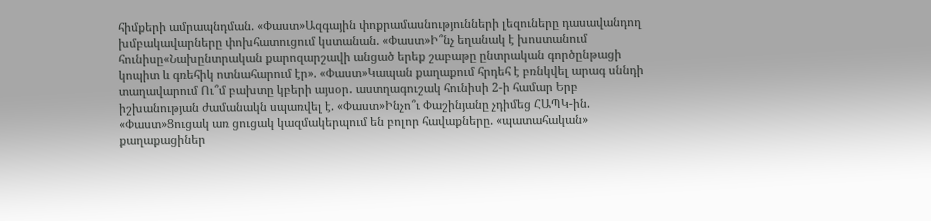հիմքերի ամրապնդման. «Փաստ»Ազգային փոքրամասնությունների լեզուները դասավանդող խմբակավարները փոխհատուցում կստանան. «Փաստ»Ի՞նչ եղանակ է խոստանում հունիսը«Նախընտրական քարոզարշավի անցած երեք շաբաթը ընտրական գործընթացի կոպիտ և գռեհիկ ոտնահարում էր». «Փաստ»Կապան քաղաքում հրդեհ է բռնկվել արագ սննդի տաղավարում Ու՞մ բախտը կբերի այսօր․ աստղագուշակ հունիսի 2-ի համար Երբ իշխանության ժամանակն սպառվել է. «Փաստ»Ինչո՞ւ Փաշինյանը չդիմեց ՀԱՊԿ-ին. «Փաստ»Ցուցակ առ ցուցակ կազմակերպում են բոլոր հավաքները. «պատահական» քաղաքացիներ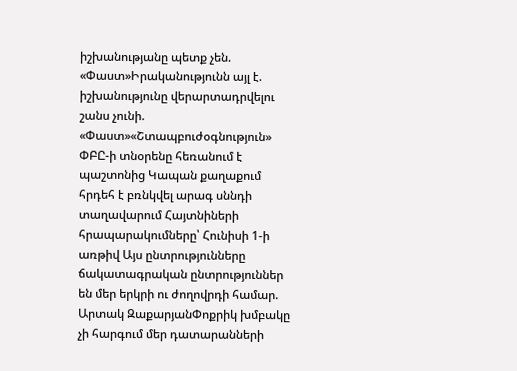իշխանությանը պետք չեն. «Փաստ»Իրականությունն այլ է. իշխանությունը վերարտադրվելու շանս չունի. «Փաստ»«Շտապբուժօգնություն» ՓԲԸ-ի տնօրենը հեռանում է պաշտոնից Կապան քաղաքում հրդեհ է բռնկվել արագ սննդի տաղավարում Հայտնիների հրապարակումները՝ Հունիսի 1-ի առթիվ Այս ընտրությունները ճակատագրական ընտրություններ են մեր երկրի ու ժողովրդի համար. Արտակ ԶաքարյանՓոքրիկ խմբակը չի հարգում մեր դատարանների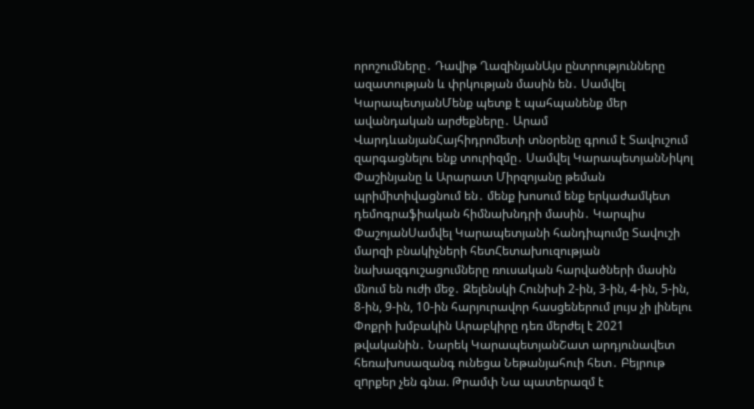որոշումները․ Դավիթ ՂազինյանԱյս ընտրությունները ազատության և փրկության մասին են․ Սամվել ԿարապետյանՄենք պետք է պահպանենք մեր ավանդական արժեքները․ Արամ ՎարդևանյանՀայհիդրոմետի տնօրենը գրում է Տավուշում զարգացնելու ենք տուրիզմը․ Սամվել ԿարապետյանՆիկոլ Փաշինյանը և Արարատ Միրզոյանը թեման պրիմիտիվացնում են․ մենք խոսում ենք երկաժամկետ դեմոգրաֆիական հիմնախնդրի մասին․ Կարպիս ՓաշոյանՍամվել Կարապետյանի հանդիպումը Տավուշի մարզի բնակիչների հետՀետախուզության նախազգուշացումները ռուսական հարվածների մասին մնում են ուժի մեջ․ Զելենսկի Հունիսի 2-ին, 3-ին, 4-ին, 5-ին, 8-ին, 9-ին, 10-ին հարյուրավոր հասցեներում լույս չի լինելու Փոքրի խմբակին Արաբկիրը դեռ մերժել է 2021 թվականին․ Նարեկ ԿարապետյանՇատ արդյունավետ հեռախոսազանգ ունեցա Նեթանյահուի հետ․ Բեյրութ զnրքեր չեն գնա. Թրամփ Նա պատերազմ է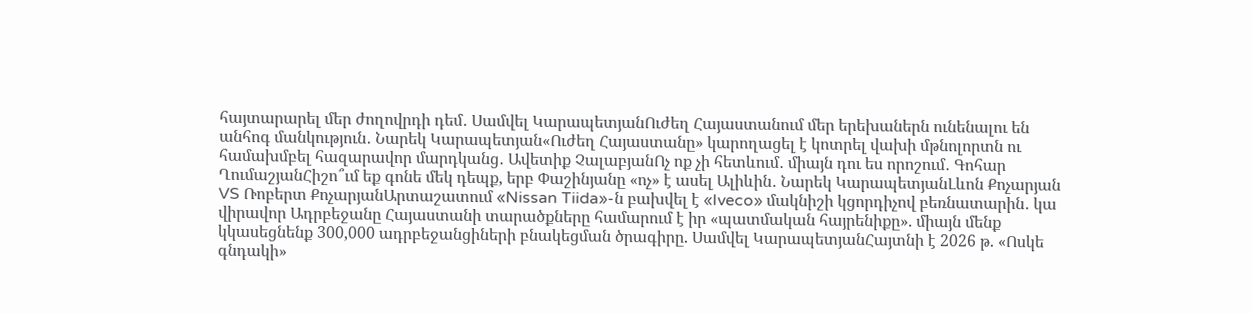հայտարարել մեր ժողովրդի դեմ․ Սամվել ԿարապետյանՈւժեղ Հայաստանում մեր երեխաներն ունենալու են անհոգ մանկություն․ Նարեկ Կարապետյան«Ուժեղ Հայաստանը» կարողացել է կոտրել վախի մթնոլորտն ու համախմբել հազարավոր մարդկանց․ Ավետիք ՉալաբյանՈչ ոք չի հետևում․ միայն դու ես որոշում․ Գոհար ՂումաշյանՀիշո՞ւմ եք գոնե մեկ դեպք, երբ Փաշինյանը «ոչ» է ասել Ալիևին․ Նարեկ ԿարապետյանԼևոն Քոչարյան VS Ռոբերտ ՔոչարյանԱրտաշատում «Nissan Tiida»-ն բախվել է «Iveco» մակնիշի կցորդիչով բեռնատարին․ կա վիրավոր Ադրբեջանը Հայաստանի տարածքները համարում է իր «պատմական հայրենիքը». միայն մենք կկասեցնենք 300,000 ադրբեջանցիների բնակեցման ծրագիրը. Սամվել ԿարապետյանՀայտնի է 2026 թ. «Ոսկե գնդակի»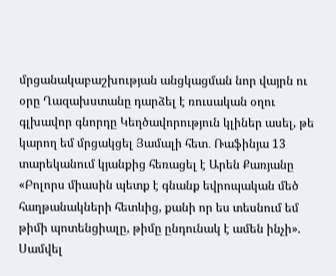մրցանակաբաշխության անցկացման նոր վայրն ու օրը Ղազախստանը դարձել է ռուսական օղու գլխավոր գնորդը Կեղծավորություն կլիներ ասել, թե կարող եմ մրցակցել Յամալի հետ․ Ռաֆինյա 13 տարեկանում կյանքից հեռացել է Արեն Քառյանը «Բոլորս միասին պետք է գնանք եվրոպական մեծ հաղթանակների հետևից, քանի որ ես տեսնում եմ թիմի պոտենցիալը, թիմը ընդունակ է ամեն ինչի». Սամվել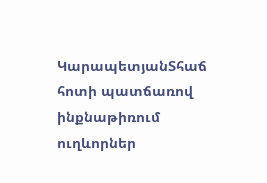ԿարապետյանՏհաճ հոտի պատճառով ինքնաթիռում ուղևորներ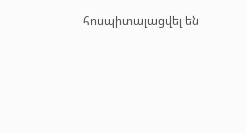հոսպիտալացվել են